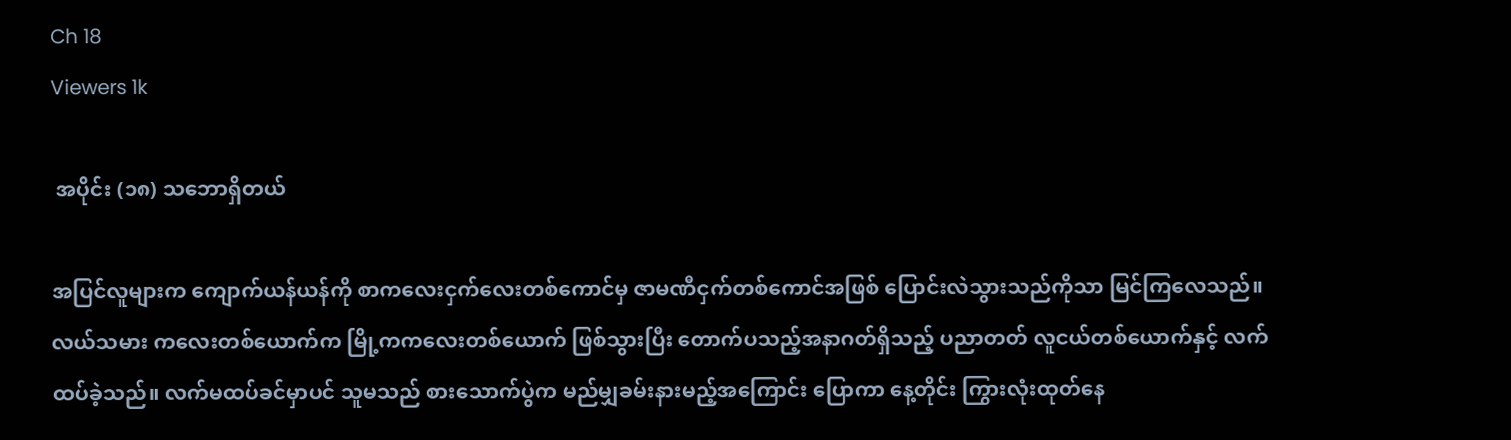Ch 18
Viewers 1k

 အပိုင်း (၁၈) သဘောရှိတယ်

အပြင်လူများက ကျောက်ယန်ယန်ကို စာကလေးငှက်လေးတစ်ကောင်မှ ဇာမဏီငှက်တစ်ကောင်အဖြစ် ပြောင်းလဲသွားသည်ကိုသာ မြင်ကြလေသည်။ လယ်သမား ကလေးတစ်ယောက်က မြို့ကကလေးတစ်ယောက် ဖြစ်သွားပြီး တောက်ပသည့်အနာဂတ်ရှိသည့် ပညာတတ် လူငယ်တစ်ယောက်နှင့် လက်ထပ်ခဲ့သည်။ လက်မထပ်ခင်မှာပင် သူမသည် စားသောက်ပွဲက မည်မျှခမ်းနားမည့်အကြောင်း ပြောကာ နေ့တိုင်း ကြွားလုံးထုတ်နေ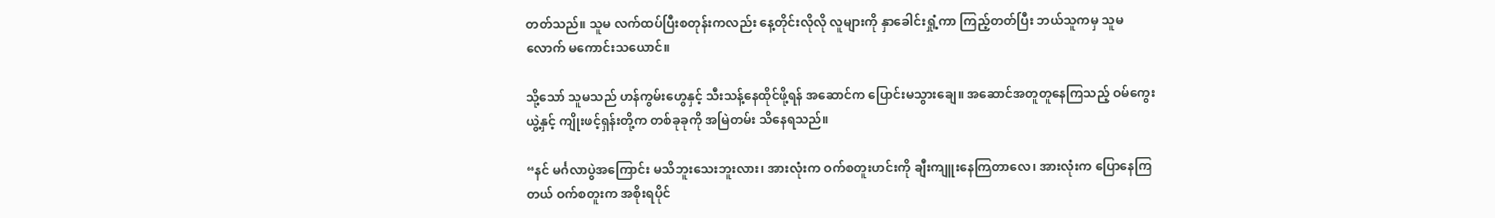တတ်သည်။ သူမ လက်ထပ်ပြီးစတုန်းကလည်း နေ့တိုင်းလိုလို လူများကို နှာခေါင်းရှုံ့ကာ ကြည့်တတ်ပြီး ဘယ်သူကမှ သူမလောက် မကောင်းသယောင်။

သို့သော် သူမသည် ဟန်ကွမ်းဟွေနှင့် သီးသန့်နေထိုင်ဖို့ရန် အဆောင်က ပြောင်းမသွားချေ။ အဆောင်အတူတူနေကြသည့် ဝမ်ကွေးယွဲ့နှင့် ကျိုးဖင့်ရှန်းတို့က တစ်ခုခုကို အမြဲတမ်း သိနေရသည်။

“နင် မင်္ဂလာပွဲအကြောင်း မသိဘူးသေးဘူးလား၊ အားလုံးက ဝက်စတူးဟင်းကို ချီးကျူးနေကြတာလေ၊ အားလုံးက ပြောနေကြတယ် ဝက်စတူးက အစိုးရပိုင်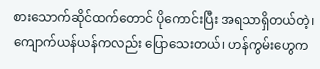စားသောက်ဆိုင်ထက်တောင် ပိုကောင်းပြီး အရသာရှိတယ်တဲ့၊ ကျောက်ယန်ယန်ကလည်း ပြောသေးတယ်၊ ဟန်ကွမ်းဟွေက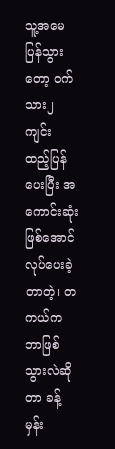သူ့အမေ ပြန်သွားတော့ ဝက်သား၂ကျင်း ထည့်ပြန်ပေးပြီး အကောင်းဆုံးဖြစ်အောင် လုပ်ပေးခဲ့တာတဲ့၊ တကယ်က ဘာဖြစ်သွားလဲဆိုတာ ခန့်မှန်း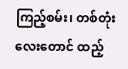ကြည့်စမ်း၊ တစ်တုံးလေးတောင် ထည့်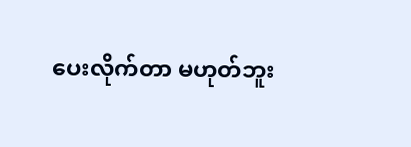ပေးလိုက်တာ မဟုတ်ဘူး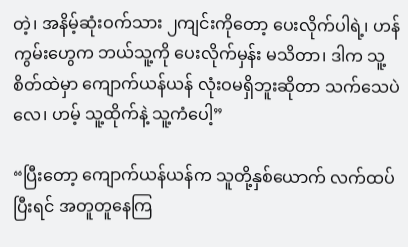တဲ့၊ အနိမ့်ဆုံးဝက်သား ၂ကျင်းကိုတော့ ပေးလိုက်ပါရဲ့၊ ဟန်ကွမ်းဟွေက ဘယ်သူ့ကို ပေးလိုက်မှန်း မသိတာ၊ ဒါက သူ့စိတ်ထဲမှာ ကျောက်ယန်ယန် လုံးဝမရှိဘူးဆိုတာ သက်သေပဲလေ၊ ဟမ့် သူ့ထိုက်နဲ့ သူ့ကံပေါ့”

“ပြီးတော့ ကျောက်ယန်ယန်က သူတို့နှစ်ယောက် လက်ထပ်ပြီးရင် အတူတူနေကြ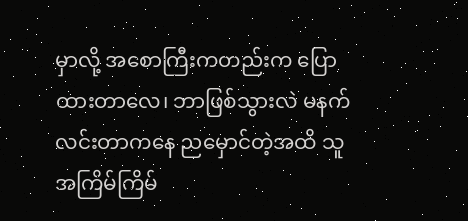မှာလို့ အစောကြီးကတည်းက ပြောထားတာလေ၊ ဘာဖြစ်သွားလဲ မနက်လင်းတာကနေ ညမှောင်တဲ့အထိ သူ အကြိမ်ကြိမ်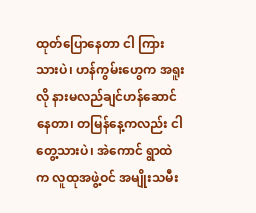ထုတ်ပြောနေတာ ငါ ကြားသားပဲ၊ ဟန်ကွမ်းဟွေက အရူးလို နားမလည်ချင်ဟန်ဆောင်နေတာ၊ တမြန်နေ့ကလည်း ငါ တွေ့သားပဲ၊ အဲကောင် ရွာထဲက လူထုအဖွဲ့ဝင် အမျိုးသမီး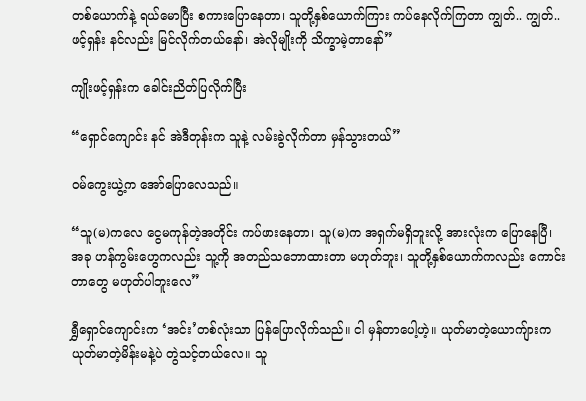တစ်ယောက်နဲ့ ရယ်မောပြီး စကားပြောနေတာ၊ သူတို့နှစ်ယောက်ကြား ကပ်နေလိုက်ကြတာ ကျွတ်.. ကျွတ်.. ဖင့်ရှန်း နင်လည်း မြင်လိုက်တယ်နော်၊ အဲလိုမျိုးကို သိက္ခာမဲ့တာနော်”

ကျိုးဖင့်ရှန်းက ခေါင်းညိတ်ပြလိုက်ပြီး

“ရှောင်ကျောင်း နင် အဲဒီတုန်းက သူနဲ့ လမ်းခွဲလိုက်တာ မှန်သွားတယ်”

ဝမ်ကွေးယွဲ့က အော်ပြောလေသည်။

“သူ(မ)ကလေ ငွေမကုန်တဲ့အတိုင်း ကပ်ဖားနေတာ၊ သူ(မ)က အရှက်မရှိဘူးလို့ အားလုံးက ပြောနေပြီ၊ အခု ဟန်ကွမ်းဟွေကလည်း သူ့ကို အတည်သဘောထားတာ မဟုတ်ဘူး၊ သူတို့နှစ်ယောက်ကလည်း ကောင်းတာတွေ မဟုတ်ပါဘူးလေ”

ရွှီရှောင်ကျောင်းက ‘အင်း’တစ်လုံးသာ ပြန်ပြောလိုက်သည်။ ငါ မှန်တာပေါ့ဟဲ့။ ယုတ်မာတဲ့ယောကျ်ားက ယုတ်မာတဲ့မိန်းမနဲ့ပဲ တွဲသင့်တယ်လေ။ သူ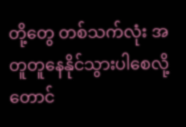တို့တွေ တစ်သက်လုံး အတူတူနေနိုင်သွားပါစေလို့တောင်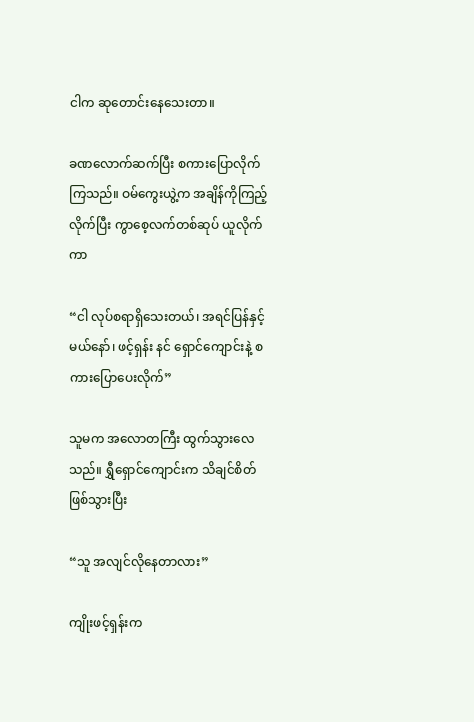ငါက ဆုတောင်းနေသေးတာ။

ခဏလောက်ဆက်ပြီး စကားပြောလိုက်ကြသည်။ ဝမ်ကွေးယွဲ့က အချိန်ကိုကြည့်လိုက်ပြီး ကွာစေ့လက်တစ်ဆုပ် ယူလိုက်ကာ

“ငါ လုပ်စရာရှိသေးတယ်၊ အရင်ပြန်နှင့်မယ်နော်၊ ဖင့်ရှန်း နင် ရှောင်ကျောင်းနဲ့ စကားပြောပေးလိုက်”

သူမက အလောတကြီး ထွက်သွားလေသည်။ ရွှီရှောင်ကျောင်းက သိချင်စိတ်ဖြစ်သွားပြီး

“သူ အလျင်လိုနေတာလား”

ကျိုးဖင့်ရှန်းက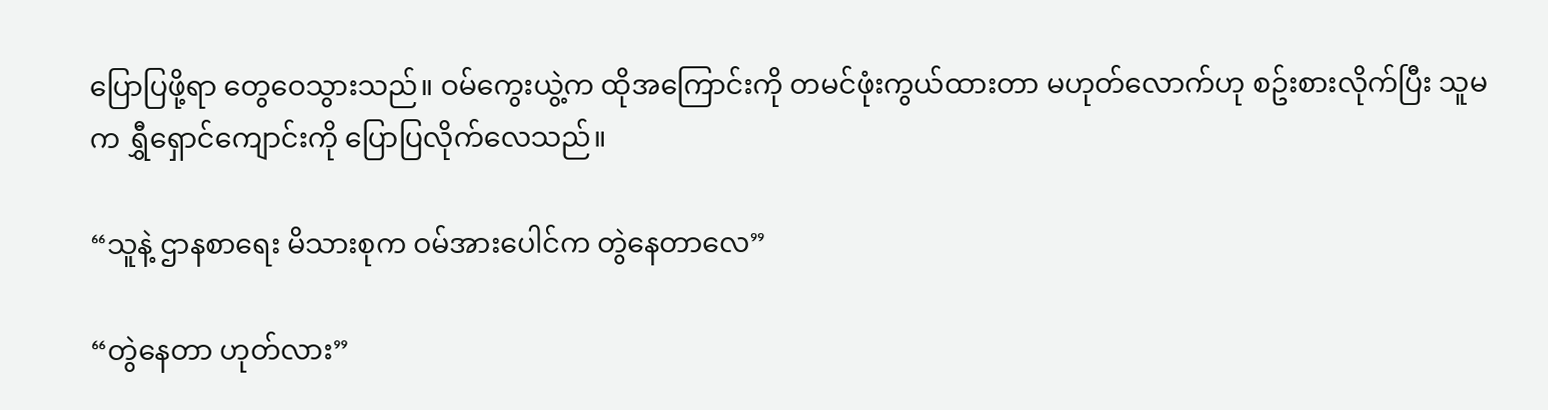ပြောပြဖို့ရာ တွေဝေသွားသည်။ ဝမ်ကွေးယွဲ့က ထိုအကြောင်းကို တမင်ဖုံးကွယ်ထားတာ မဟုတ်လောက်ဟု စဥ်းစားလိုက်ပြီး သူမက ရွှီရှောင်ကျောင်းကို ပြောပြလိုက်လေသည်။

“သူနဲ့ ဌာနစာရေး မိသားစုက ဝမ်အားပေါင်က တွဲနေတာလေ”

“တွဲနေတာ ဟုတ်လား”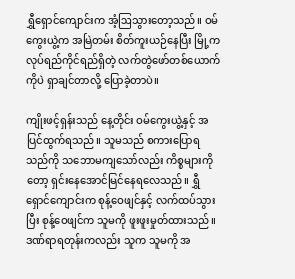ရွှီရှောင်ကျောင်းက အံ့ဩသွားတော့သည်။ ဝမ်ကွေးယွဲ့က အမြဲတမ်း စိတ်ကူးယဉ်နေပြီး မြို့က လုပ်ရည်ကိုင်ရည်ရှိတဲ့ လက်တွဲဖော်တစ်ယောက်ကိုပဲ ရှာချင်တာလို့ ပြောခဲ့တာပဲ။

ကျိုးဖင့်ရှန်းသည် နေ့တိုင်း ဝမ်ကွေးယွဲ့နှင့် အပြင်ထွက်ရသည်။ သူမသည် စကားပြောရသည်ကို သဘောမကျသော်လည်း ကိစ္စများကိုတော့ ရှင်းနေအောင်မြင်နေရလေသည်။ ရွှီရှောင်ကျောင်းက စုန့်ဝေဖျင်နှင့် လက်ထပ်သွားပြီး စုန့်ဝေဖျင်က သူမကို ဖူးဖူးမှုတ်ထားသည်။ ဒဏ်ရာရတုန်းကလည်း သူက သူမကို အ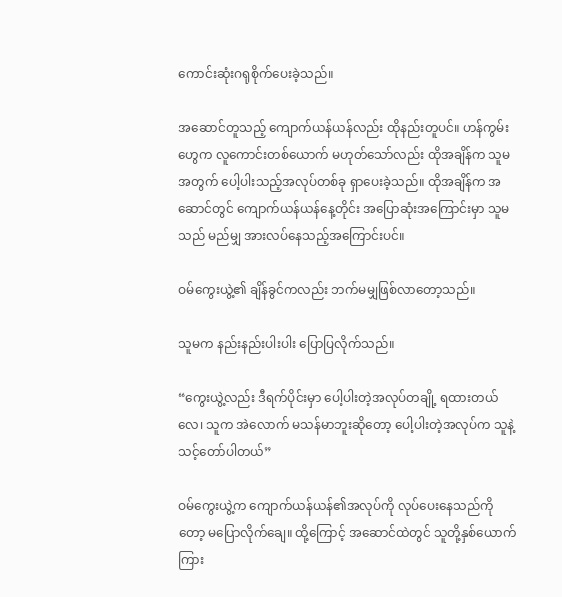ကောင်းဆုံးဂရုစိုက်ပေးခဲ့သည်။

အဆောင်တူသည့် ကျောက်ယန်ယန်လည်း ထိုနည်းတူပင်။ ဟန်ကွမ်းဟွေက လူကောင်းတစ်ယောက် မဟုတ်သော်လည်း ထိုအချိန်က သူမအတွက် ပေါ့ပါးသည့်အလုပ်တစ်ခု ရှာပေးခဲ့သည်။ ထိုအချိန်က အဆောင်တွင် ကျောက်ယန်ယန်နေ့တိုင်း အပြောဆုံးအကြောင်းမှာ သူမသည် မည်မျှ အားလပ်နေသည့်အကြောင်းပင်။

ဝမ်ကွေးယွဲ့၏ ချိန်ခွင်ကလည်း ဘက်မမျှဖြစ်လာတော့သည်။

သူမက နည်းနည်းပါးပါး ပြောပြလိုက်သည်။

“ကွေးယွဲ့လည်း ဒီရက်ပိုင်းမှာ ပေါ့ပါးတဲ့အလုပ်တချို့ ရထားတယ်လေ၊ သူက အဲလောက် မသန်မာဘူးဆိုတော့ ပေါ့ပါးတဲ့အလုပ်က သူနဲ့ သင့်တော်ပါတယ်”

ဝမ်ကွေးယွဲ့က ကျောက်ယန်ယန်၏အလုပ်ကို လုပ်ပေးနေသည်ကိုတော့ မပြောလိုက်ချေ။ ထို့ကြောင့် အဆောင်ထဲတွင် သူတို့နှစ်ယောက်ကြား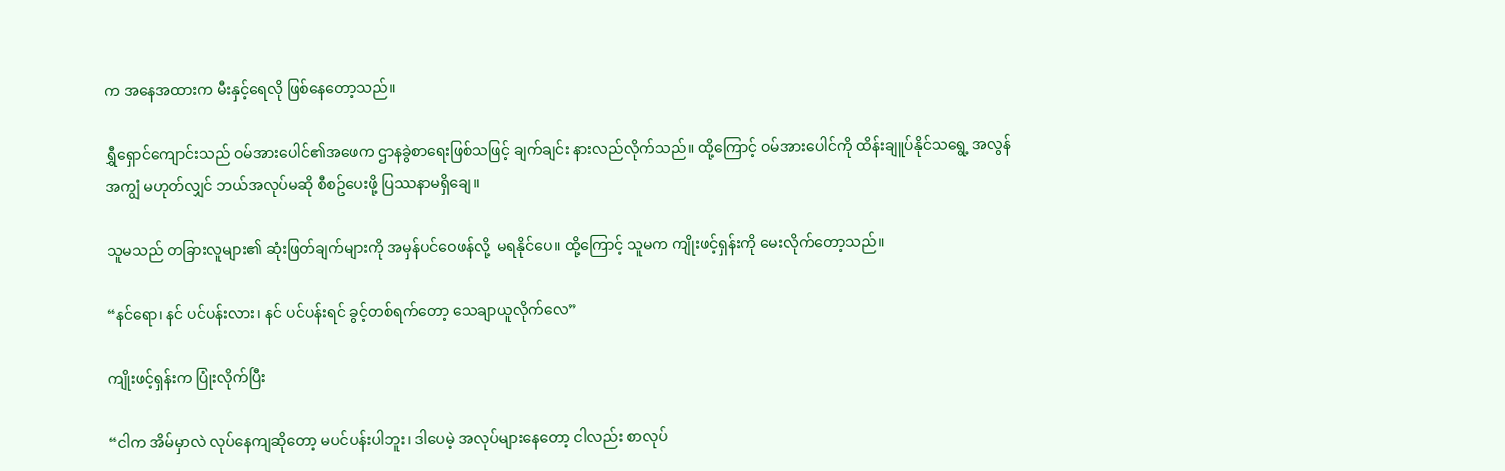က အနေအထားက မီးနှင့်ရေလို ဖြစ်နေတော့သည်။

ရွှီရှောင်ကျောင်းသည် ဝမ်အားပေါင်၏အဖေက ဌာနခွဲစာရေးဖြစ်သဖြင့် ချက်ချင်း နားလည်လိုက်သည်။ ထို့ကြောင့် ဝမ်အားပေါင်ကို ထိန်းချူပ်နိုင်သရွေ့ အလွန်အကျွံ မဟုတ်လျှင် ဘယ်အလုပ်မဆို စီစဥ်ပေးဖို့ ပြဿနာမရှိချေ။

သူမသည် တခြားလူများ၏ ဆုံးဖြတ်ချက်များကို အမှန်ပင်ဝေဖန်လို့  မရနိုင်ပေ။ ထို့ကြောင့် သူမက ကျိုးဖင့်ရှန်းကို မေးလိုက်တော့သည်။

“နင်ရော၊ နင် ပင်ပန်းလား၊ နင် ပင်ပန်းရင် ခွင့်တစ်ရက်တော့ သေချာယူလိုက်လေ”

ကျိုးဖင့်ရှန်းက ပြုံးလိုက်ပြီး

“ငါက အိမ်မှာလဲ လုပ်နေကျဆိုတော့ မပင်ပန်းပါဘူး၊ ဒါပေမဲ့ အလုပ်များနေတော့ ငါလည်း စာလုပ်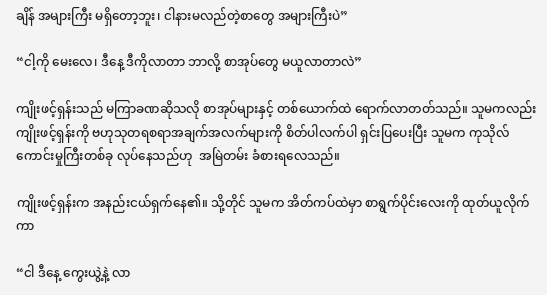ချိန် အများကြီး မရှိတော့ဘူး၊ ငါနားမလည်တဲ့စာတွေ အများကြီးပဲ”

“ငါ့ကို မေးလေ၊ ဒီနေ့ ဒီကိုလာတာ ဘာလို့ စာအုပ်တွေ မယူလာတာလဲ”

ကျိုးဖင့်ရှန်းသည် မကြာခဏဆိုသလို စာအုပ်များနှင့် တစ်ယောက်ထဲ ရောက်လာတတ်သည်။ သူမကလည်း ကျိုးဖင့်ရှန်းကို ဗဟုသုတရစရာအချက်အလက်များကို စိတ်ပါလက်ပါ ရှင်းပြပေးပြီး သူမက ကုသိုလ်ကောင်းမှုကြီးတစ်ခု လုပ်နေသည်ဟု  အမြဲတမ်း ခံစားရလေသည်။

ကျိုးဖင့်ရှန်းက အနည်းငယ်ရှက်နေ၏။ သို့တိုင် သူမက အိတ်ကပ်ထဲမှာ စာရွက်ပိုင်းလေးကို ထုတ်ယူလိုက်ကာ

“ငါ ဒီနေ့ ကွေးယွဲ့နဲ့ လာ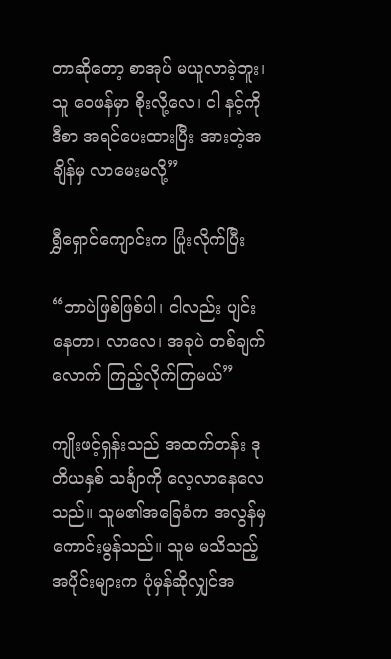တာဆိုတော့ စာအုပ် မယူလာခဲ့ဘူး၊ သူ ဝေဖန်မှာ စိုးလို့လေ၊ ငါ နင့်ကို ဒီစာ အရင်ပေးထားပြီး အားတဲ့အချိန်မှ လာမေးမလို့”

ရွှီရှောင်ကျောင်းက ပြုံးလိုက်ပြီး

“ဘာပဲဖြစ်ဖြစ်ပါ၊ ငါလည်း ပျင်းနေတာ၊ လာလေ၊ အခုပဲ တစ်ချက်လောက် ကြည့်လိုက်ကြမယ်”

ကျိုးဖင့်ရှန်းသည် အထက်တန်း ဒုတိယနှစ် သင်္ချာကို လေ့လာနေလေသည်။ သူမ၏အခြေခံက အလွန်မှ ကောင်းမွန်သည်။ သူမ မသိသည့်အပိုင်းများက ပုံမှန်ဆိုလျှင်အ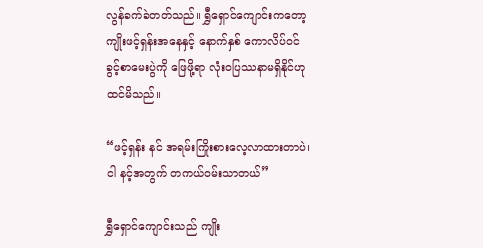လွန်ခက်ခဲတတ်သည်။ ရွှီရှောင်ကျောင်းကတော့ ကျိုးဖင့်ရှန်းအနေနှင့် နောက်နှစ် ကောလိပ်ဝင်ခွင့်စာမေးပွဲကို ဖြေဖို့ရာ လုံးဝပြဿနာမရှိနိုင်ဟု ထင်မိသည်။

“ဖင့်ရှန်း နင် အရမ်းကြိုးစားလေ့လာထားတာပဲ၊ ငါ နင့်အတွက် တကယ်ဝမ်းသာတယ်”

ရွှီရှောင်ကျောင်းသည် ကျိုး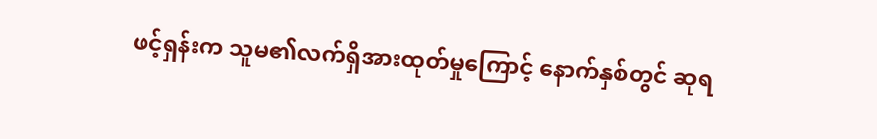ဖင့်ရှန်းက သူမ၏လက်ရှိအားထုတ်မှုကြောင့် နောက်နှစ်တွင် ဆုရ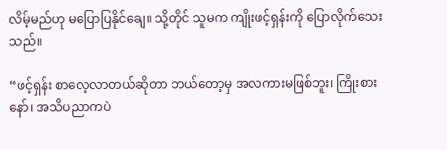လိမ့်မည်ဟု မပြောပြနိုင်ချေ။ သို့တိုင် သူမက ကျိုးဖင့်ရှန်းကို ပြောလိုက်သေးသည်။

“ဖင့်ရှန်း စာလေ့လာတယ်ဆိုတာ ဘယ်တော့မှ အလကားမဖြစ်ဘူး၊ ကြိုးစားနော်၊ အသိပညာကပဲ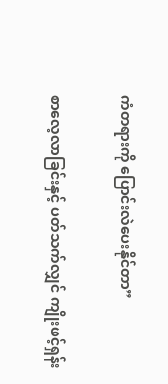ကံတရားကို ပြောင်းလဲပေးနိုင်တာ”

စာလေ့လာခြင်းနှင့် ပတ်သက်လျှင် ကျိုးဖင့်ရှန်း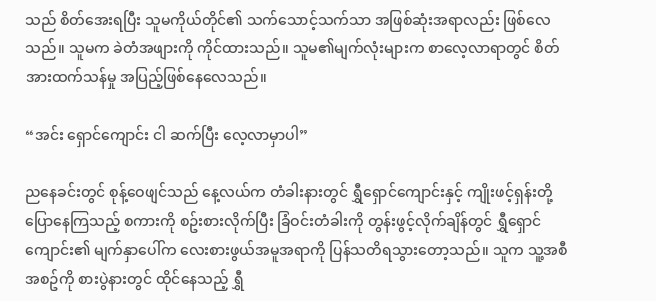သည် စိတ်အေးရပြီး သူမကိုယ်တိုင်၏ သက်သောင့်သက်သာ အဖြစ်ဆုံးအရာလည်း ဖြစ်လေသည်။ သူမက ခဲတံအဖျားကို ကိုင်ထားသည်။ သူမ၏မျက်လုံးများက စာလေ့လာရာတွင် စိတ်အားထက်သန်မှု အပြည့်ဖြစ်နေလေသည်။

“အင်း ရှောင်ကျောင်း ငါ ဆက်ပြီး လေ့လာမှာပါ”

ညနေခင်းတွင် စုန့်ဝေဖျင်သည် နေ့လယ်က တံခါးနားတွင် ရွှီရှောင်ကျောင်းနှင့် ကျိုးဖင့်ရှန်းတို့ ပြောနေကြသည့် စကားကို စဥ်းစားလိုက်ပြီး ခြံဝင်းတံခါးကို တွန်းဖွင့်လိုက်ချိန်တွင် ရွှီရှောင်ကျောင်း၏ မျက်နှာပေါ်က လေးစားဖွယ်အမူအရာကို ပြန်သတိရသွားတော့သည်။ သူက သူ့အစီအစဥ်ကို စားပွဲနားတွင် ထိုင်နေသည့် ရွှီ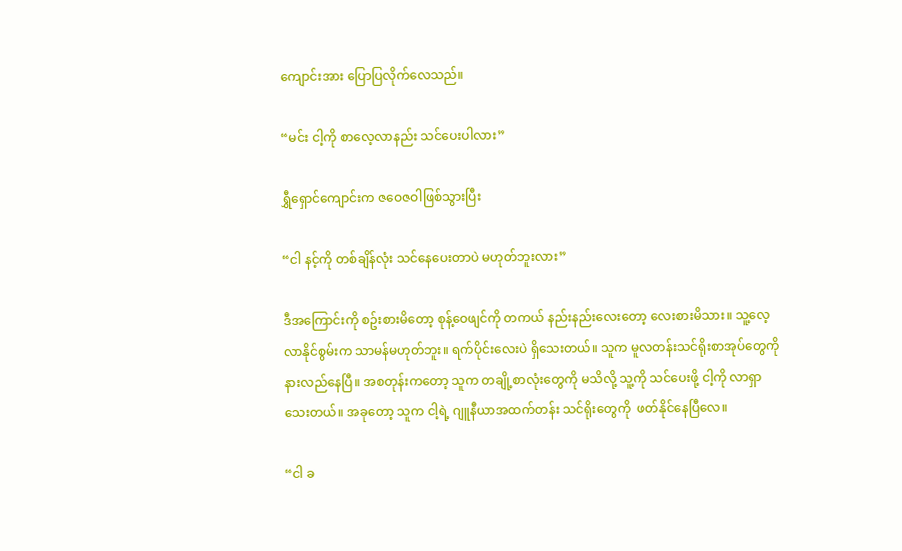ကျောင်းအား ပြောပြလိုက်လေသည်။

“မင်း ငါ့ကို စာလေ့လာနည်း သင်ပေးပါလား”

ရွှီရှောင်ကျောင်းက ဇဝေဇဝါဖြစ်သွားပြီး

“ငါ နင့်ကို တစ်ချိန်လုံး သင်နေပေးတာပဲ မဟုတ်ဘူးလား”

ဒီအကြောင်းကို စဥ်းစားမိတော့ စုန့်ဝေဖျင်ကို တကယ် နည်းနည်းလေးတော့ လေးစားမိသား။ သူ့လေ့လာနိုင်စွမ်းက သာမန်မဟုတ်ဘူး။ ရက်ပိုင်းလေးပဲ ရှိသေးတယ်။ သူက မူလတန်းသင်ရိုးစာအုပ်တွေကို နားလည်နေပြီ။ အစတုန်းကတော့ သူက တချို့စာလုံးတွေကို မသိလို့ သူ့ကို သင်ပေးဖို့ ငါ့ကို လာရှာသေးတယ်။ အခုတော့ သူက ငါ့ရဲ့ ဂျူနီယာအထက်တန်း သင်ရိုးတွေကို  ဖတ်နိုင်နေပြီလေ။

“ငါ ခ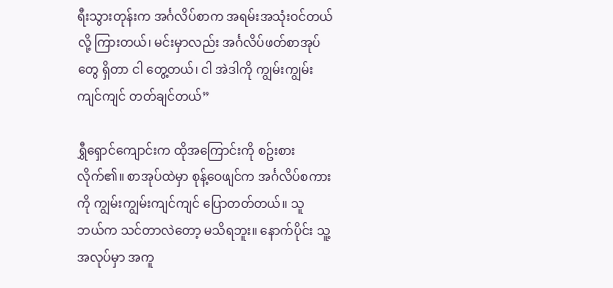ရီးသွားတုန်းက အင်္ဂလိပ်စာက အရမ်းအသုံးဝင်တယ်လို့ ကြားတယ်၊ မင်းမှာလည်း အင်္ဂလိပ်ဖတ်စာအုပ်တွေ ရှိတာ ငါ တွေ့တယ်၊ ငါ အဲဒါကို ကျွမ်းကျွမ်းကျင်ကျင် တတ်ချင်တယ်”

ရွှီရှောင်ကျောင်းက ထိုအကြောင်းကို စဥ်းစားလိုက်၏။ စာအုပ်ထဲမှာ စုန့်ဝေဖျင်က အင်္ဂလိပ်စကားကို ကျွမ်းကျွမ်းကျင်ကျင် ပြောတတ်တယ်။ သူ ဘယ်က သင်တာလဲတော့ မသိရဘူး။ နောက်ပိုင်း သူ့အလုပ်မှာ အကူ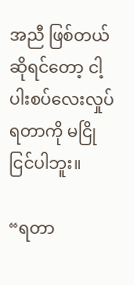အညီ ဖြစ်တယ်ဆိုရင်တော့ ငါ့ပါးစပ်လေးလှုပ်ရတာကို မငြိုငြင်ပါဘူး။

“ရတာ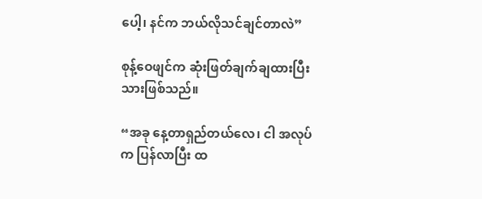ပေါ့၊ နင်က ဘယ်လိုသင်ချင်တာလဲ”

စုန့်ဝေဖျင်က ဆုံးဖြတ်ချက်ချထားပြီးသားဖြစ်သည်။

“အခု နေ့တာရှည်တယ်လေ၊ ငါ အလုပ်က ပြန်လာပြီး ထ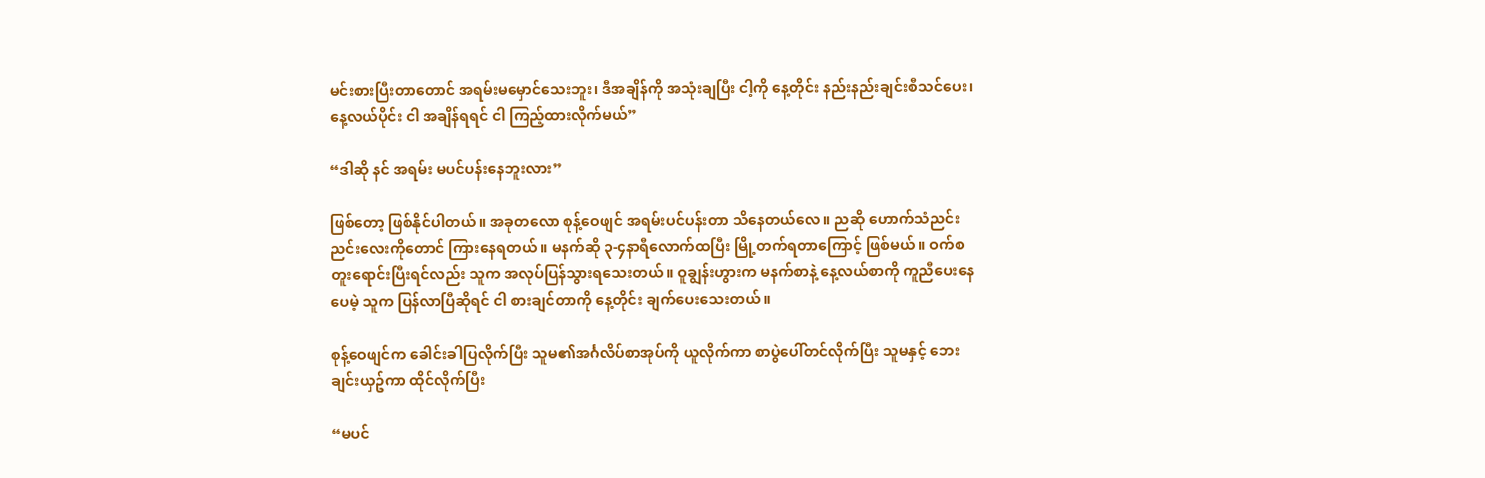မင်းစားပြီးတာတောင် အရမ်းမမှောင်သေးဘူး၊ ဒီအချိန်ကို အသုံးချပြီး ငါ့ကို နေ့တိုင်း နည်းနည်းချင်းစီသင်ပေး၊ နေ့လယ်ပိုင်း ငါ အချိန်ရရင် ငါ ကြည့်ထားလိုက်မယ်”

“ဒါဆို နင် အရမ်း မပင်ပန်းနေဘူးလား”

ဖြစ်တော့ ဖြစ်နိုင်ပါတယ်။ အခုတလော စုန့်ဝေဖျင် အရမ်းပင်ပန်းတာ သိနေတယ်လေ။ ညဆို ဟောက်သံညင်းညင်းလေးကိုတောင် ကြားနေရတယ်။ မနက်ဆို ၃-၄နာရီလောက်ထပြီး မြို့တက်ရတာကြောင့် ဖြစ်မယ်။ ဝက်စတူးရောင်းပြီးရင်လည်း သူက အလုပ်ပြန်သွားရသေးတယ်။ ဝူချွန်းဟွားက မနက်စာနဲ့ နေ့လယ်စာကို ကူညီပေးနေပေမဲ့ သူက ပြန်လာပြီဆိုရင် ငါ စားချင်တာကို နေ့တိုင်း ချက်ပေးသေးတယ်။

စုန့်ဝေဖျင်က ခေါင်းခါပြလိုက်ပြီး သူမ၏အင်္ဂလိပ်စာအုပ်ကို ယူလိုက်ကာ စာပွဲပေါ်တင်လိုက်ပြီး သူမနှင့် ဘေးချင်းယှဥ်ကာ ထိုင်လိုက်ပြီး

“မပင်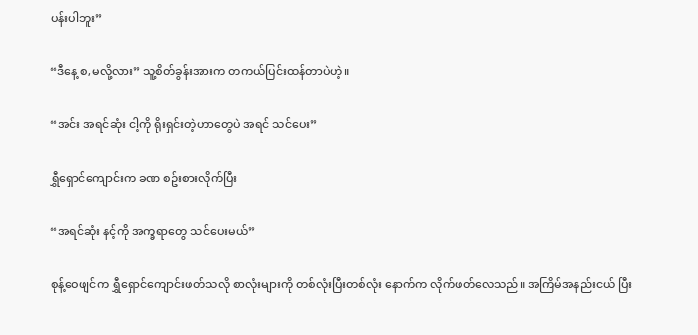ပန်းပါဘူး”

“ဒီနေ့ စ,မလို့လား” သူ့စိတ်ခွန်းအားက တကယ်ပြင်းထန်တာပဲဟဲ့။

“အင်း အရင်ဆုံး ငါ့ကို ရိုးရှင်းတဲ့ဟာတွေပဲ အရင် သင်ပေး”

ရွှီရှောင်ကျောင်းက ခဏ စဥ်းစားလိုက်ပြီး

“အရင်ဆုံး နင့်ကို အက္ခရာတွေ သင်ပေးမယ်”

စုန့်ဝေဖျင်က ရွှီရှောင်ကျောင်းဖတ်သလို စာလုံးများကို တစ်လုံးပြီးတစ်လုံး နောက်က လိုက်ဖတ်လေသည်။ အကြိမ်အနည်းငယ် ပြီး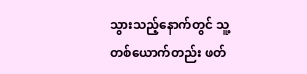သွားသည့်နောက်တွင် သူ့တစ်ယောက်တည်း ဖတ်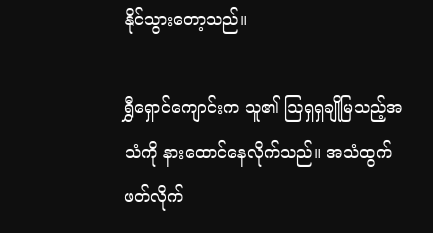နိုင်သွားတော့သည်။

ရွှီရှောင်ကျောင်းက သူ၏ ဩရှရှချိုမြသည့်အသံကို နားထောင်နေလိုက်သည်။ အသံထွက် ဖတ်လိုက်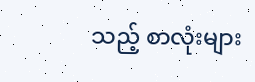သည့် စာလုံးများ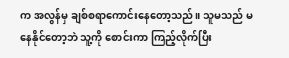က အလွန်မှ ချစ်စရာကောင်းနေတော့သည်။ သူမသည် မနေနိုင်တော့ဘဲ သူ့ကို စောင်းကာ ကြည့်လိုက်ပြီး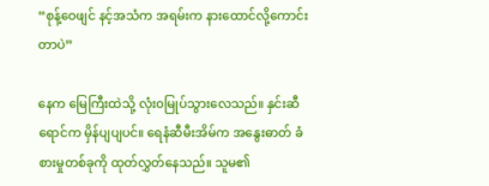“စုန့်ဝေဖျင် နင့်အသံက အရမ်းက နားထောင်လို့ကောင်းတာပဲ”

နေက မြေကြီးထဲသို့ လုံး၀မြုပ်သွားလေသည်။ နှင်းဆီရောင်က မှိန်ပျပျပင်။ ရေနံဆီမီးအိမ်က အနွေးဓာတ် ခံစားမှုတစ်ခုကို ထုတ်လွှတ်နေသည်။ သူမ၏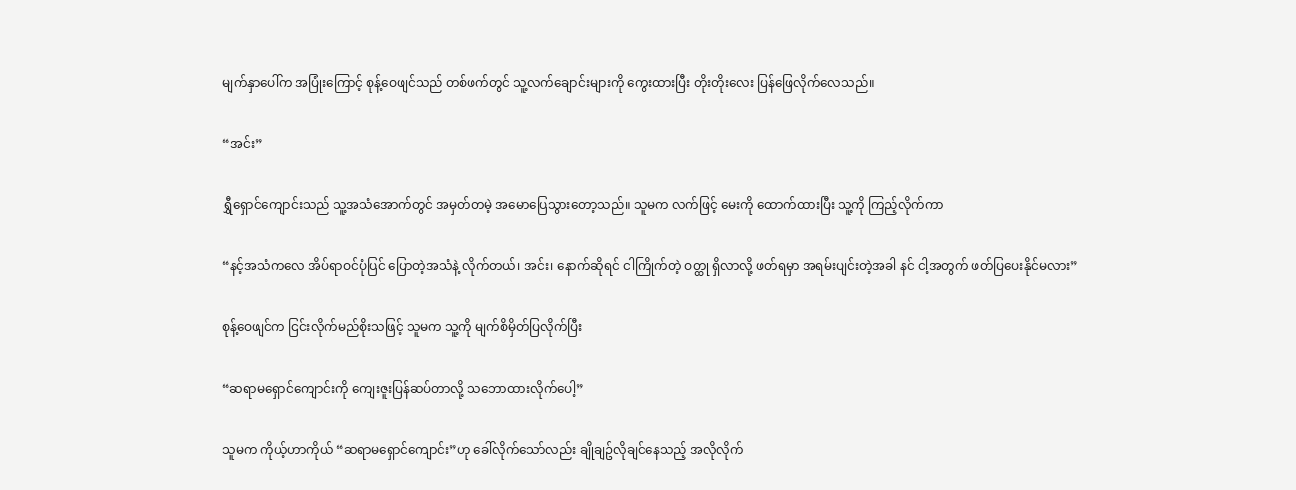မျက်နှာပေါ်က အပြုံးကြောင့် စုန့်ဝေဖျင်သည် တစ်ဖက်တွင် သူ့လက်ချောင်းများကို ကွေးထားပြီး တိုးတိုးလေး ပြန်ဖြေလိုက်လေသည်။

“အင်း”

ရွှီရှောင်ကျောင်းသည် သူ့အသံအောက်တွင် အမှတ်တမဲ့ အမောပြေသွားတော့သည်။ သူမက လက်ဖြင့် မေးကို ထောက်ထားပြီး သူ့ကို ကြည့်လိုက်ကာ

“နင့်အသံကလေ အိပ်ရာဝင်ပုံပြင် ပြောတဲ့အသံနဲ့ လိုက်တယ်၊ အင်း၊ နောက်ဆိုရင် ငါကြိုက်တဲ့ ဝတ္ထု ရှိလာလို့ ဖတ်ရမှာ အရမ်းပျင်းတဲ့အခါ နင် ငါ့အတွက် ဖတ်ပြပေးနိုင်မလား”

စုန့်ဝေဖျင်က ငြင်းလိုက်မည်စိုးသဖြင့် သူမက သူ့ကို မျက်စိမှိတ်ပြလိုက်ပြီး

“ဆရာမရှောင်ကျောင်းကို ကျေးဇူးပြန်ဆပ်တာလို့ သဘောထားလိုက်ပေါ့”

သူမက ကိုယ့်ဟာကိုယ် “ဆရာမရှောင်ကျောင်း”ဟု ခေါ်လိုက်သော်လည်း ချိုချဥ်လိုချင်နေသည့် အလိုလိုက်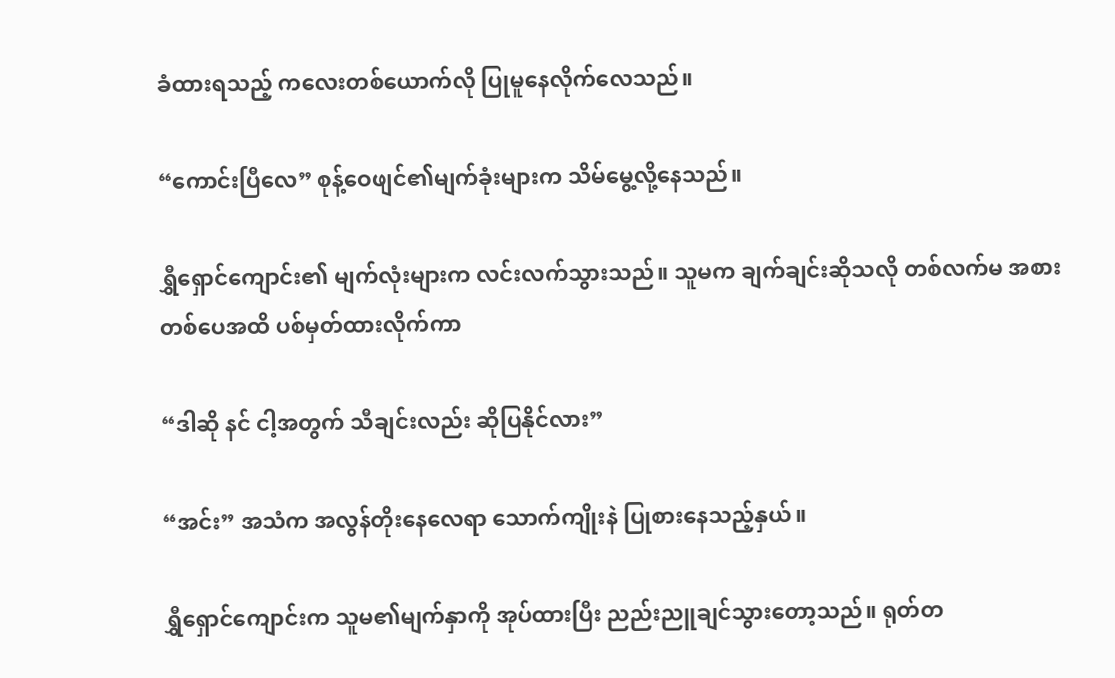ခံထားရသည့် ကလေးတစ်ယောက်လို ပြုမူနေလိုက်လေသည်။

“ကောင်းပြီလေ” စုန့်ဝေဖျင်၏မျက်ခုံးများက သိမ်မွေ့လို့နေသည်။

ရွှီရှောင်ကျောင်း၏ မျက်လုံးများက လင်းလက်သွားသည်။ သူမက ချက်ချင်းဆိုသလို တစ်လက်မ အစား တစ်ပေအထိ ပစ်မှတ်ထားလိုက်ကာ

“ဒါဆို နင် ငါ့အတွက် သီချင်းလည်း ဆိုပြနိုင်လား”

“အင်း” အသံက အလွန်တိုးနေလေရာ သောက်ကျိုးနဲ ပြုစားနေသည့်နှယ်။

ရွှီရှောင်ကျောင်းက သူမ၏မျက်နှာကို အုပ်ထားပြီး ညည်းညူချင်သွားတော့သည်။ ရုတ်တ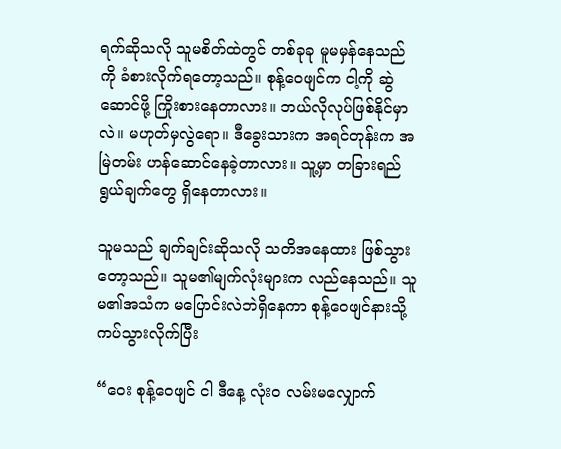ရက်ဆိုသလို သူမစိတ်ထဲတွင် တစ်ခုခု မူမမှန်နေသည်ကို ခံစားလိုက်ရတော့သည်။ စုန့်ဝေဖျင်က ငါ့ကို ဆွဲဆောင်ဖို့ ကြိုးစားနေတာလား။ ဘယ်လိုလုပ်ဖြစ်နိုင်မှာလဲ။ မဟုတ်မှလွဲရော။ ဒီခွေးသားက အရင်တုန်းက အမြဲတမ်း ဟန်ဆောင်နေခဲ့တာလား။ သူ့မှာ တခြားရည်ရွယ်ချက်တွေ ရှိနေတာလား။

သူမသည် ချက်ချင်းဆိုသလို သတိအနေထား ဖြစ်သွားတော့သည်။ သူမ၏မျက်လုံးများက လည်နေသည်။ သူမ၏အသံက မပြောင်းလဲဘဲရှိနေကာ စုန့်ဝေဖျင်နားသို့ ကပ်သွားလိုက်ပြီး

“ဝေး စုန့်ဝေဖျင် ငါ ဒီနေ့ လုံးဝ လမ်းမလျှောက်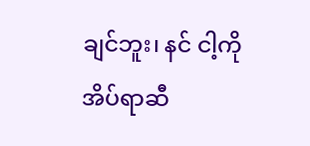ချင်ဘူး၊ နင် ငါ့ကို အိပ်ရာဆီ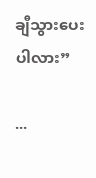ချီသွားပေးပါလား”

...